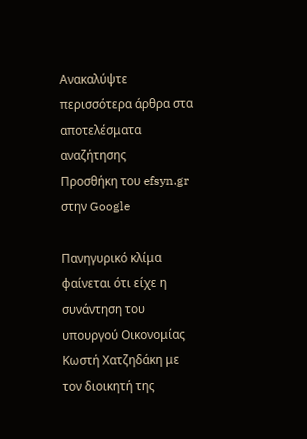Ανακαλύψτε περισσότερα άρθρα στα αποτελέσματα αναζήτησης
Προσθήκη του efsyn.gr στην Google

Πανηγυρικό κλίμα φαίνεται ότι είχε η συνάντηση του υπουργού Οικονομίας Κωστή Χατζηδάκη με τον διοικητή της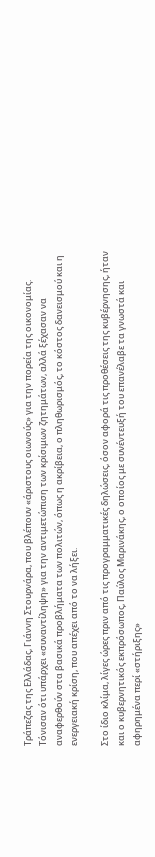Τράπεζας της Ελλάδας, Γιάννη Στουρνάρα, που βλέπουν «άριστους οιωνούς» για την πορεία της οικονομίας. Τόνισαν ότι υπάρχει «συναντίληψη» για την αντιμετώπιση των κρίσιμων ζητημάτων, αλλά ξέχασαν να αναφερθούν στα βασικά προβλήματα των πολιτών, όπως η ακρίβεια, ο πληθωρισμός, το κόστος δανεισμού και η ενεργειακή κρίση, που απέχει από το να λήξει.

Στο ίδιο κλίμα, λίγες ώρες πριν από τις προγραμματικές δηλώσεις, όσον αφορά τις προθέσεις της κυβέρνησης, ήταν και ο κυβερνητικός εκπρόσωπος, Παύλος Μαρινάκης, ο οποίος με συνέντευξή του επανέλαβε τα γνωστά και αφηρημένα περί «στήριξης»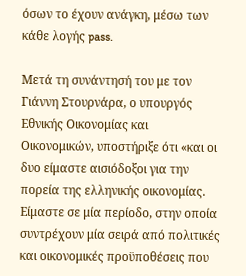όσων το έχουν ανάγκη, μέσω των κάθε λογής pass.

Μετά τη συνάντησή του με τον Γιάννη Στουρνάρα, ο υπουργός Εθνικής Οικονομίας και Οικονομικών, υποστήριξε ότι «και οι δυο είμαστε αισιόδοξοι για την πορεία της ελληνικής οικονομίας. Είμαστε σε μία περίοδο, στην οποία συντρέχουν μία σειρά από πολιτικές και οικονομικές προϋποθέσεις που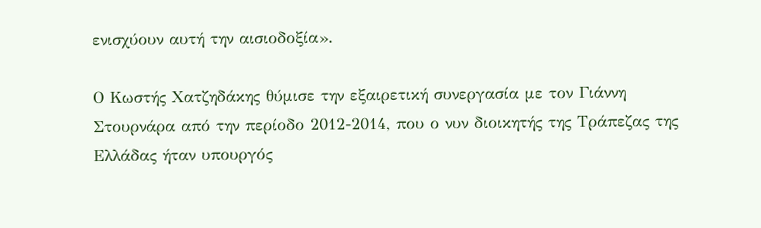ενισχύουν αυτή την αισιοδοξία».

Ο Κωστής Χατζηδάκης θύμισε την εξαιρετική συνεργασία με τον Γιάννη Στουρνάρα από την περίοδο 2012-2014, που ο νυν διοικητής της Τράπεζας της Ελλάδας ήταν υπουργός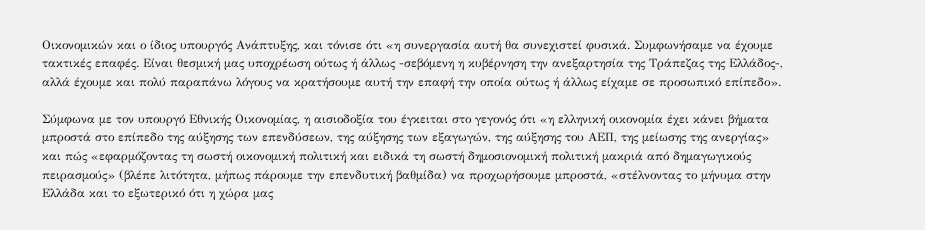Οικονομικών και ο ίδιος υπουργός Ανάπτυξης, και τόνισε ότι «η συνεργασία αυτή θα συνεχιστεί φυσικά. Συμφωνήσαμε να έχουμε τακτικές επαφές. Είναι θεσμική μας υποχρέωση ούτως ή άλλως -σεβόμενη η κυβέρνηση την ανεξαρτησία της Τράπεζας της Ελλάδος-, αλλά έχουμε και πολύ παραπάνω λόγους να κρατήσουμε αυτή την επαφή την οποία ούτως ή άλλως είχαμε σε προσωπικό επίπεδο».

Σύμφωνα με τον υπουργό Εθνικής Οικονομίας, η αισιοδοξία του έγκειται στο γεγονός ότι «η ελληνική οικονομία έχει κάνει βήματα μπροστά στο επίπεδο της αύξησης των επενδύσεων, της αύξησης των εξαγωγών, της αύξησης του ΑΕΠ, της μείωσης της ανεργίας» και πώς «εφαρμόζοντας τη σωστή οικονομική πολιτική και ειδικά τη σωστή δημοσιονομική πολιτική μακριά από δημαγωγικούς πειρασμούς» (βλέπε λιτότητα, μήπως πάρουμε την επενδυτική βαθμίδα) να προχωρήσουμε μπροστά, «στέλνοντας το μήνυμα στην Ελλάδα και το εξωτερικό ότι η χώρα μας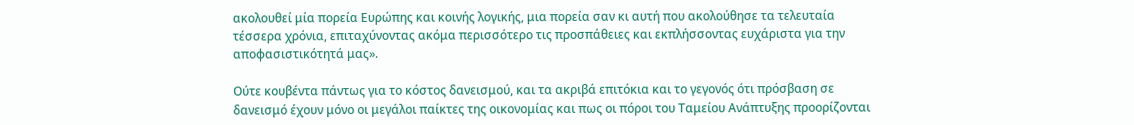ακολουθεί μία πορεία Ευρώπης και κοινής λογικής, μια πορεία σαν κι αυτή που ακολούθησε τα τελευταία τέσσερα χρόνια, επιταχύνοντας ακόμα περισσότερο τις προσπάθειες και εκπλήσσοντας ευχάριστα για την αποφασιστικότητά μας».

Ούτε κουβέντα πάντως για το κόστος δανεισμού, και τα ακριβά επιτόκια και το γεγονός ότι πρόσβαση σε δανεισμό έχουν μόνο οι μεγάλοι παίκτες της οικονομίας και πως οι πόροι του Ταμείου Ανάπτυξης προορίζονται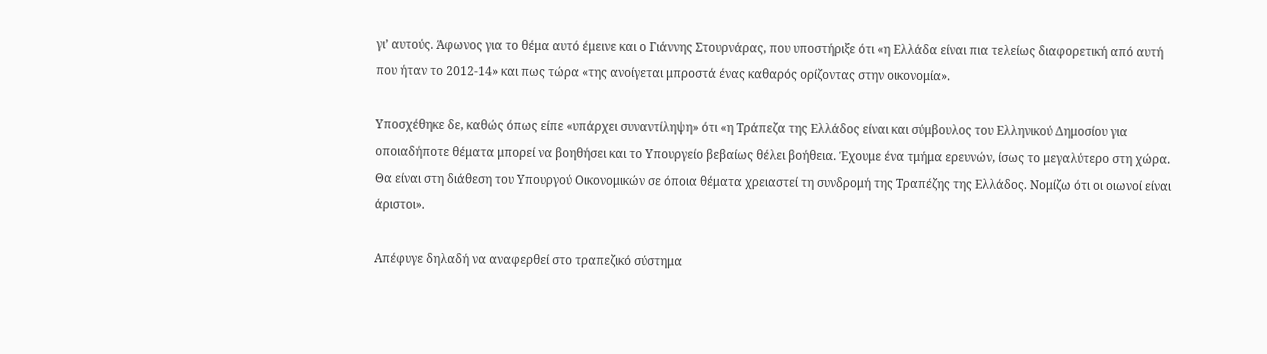γι’ αυτούς. Άφωνος για το θέμα αυτό έμεινε και ο Γιάννης Στουρνάρας, που υποστήριξε ότι «η Ελλάδα είναι πια τελείως διαφορετική από αυτή που ήταν το 2012-14» και πως τώρα «της ανοίγεται μπροστά ένας καθαρός ορίζοντας στην οικονομία».

Υποσχέθηκε δε, καθώς όπως είπε «υπάρχει συναντίληψη» ότι «η Τράπεζα της Ελλάδος είναι και σύμβουλος του Ελληνικού Δημοσίου για οποιαδήποτε θέματα μπορεί να βοηθήσει και το Υπουργείο βεβαίως θέλει βοήθεια. Έχουμε ένα τμήμα ερευνών, ίσως το μεγαλύτερο στη χώρα. Θα είναι στη διάθεση του Υπουργού Οικονομικών σε όποια θέματα χρειαστεί τη συνδρομή της Τραπέζης της Ελλάδος. Νομίζω ότι οι οιωνοί είναι άριστοι».

Απέφυγε δηλαδή να αναφερθεί στο τραπεζικό σύστημα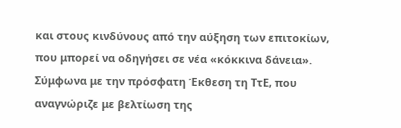και στους κινδύνους από την αύξηση των επιτοκίων, που μπορεί να οδηγήσει σε νέα «κόκκινα δάνεια». Σύμφωνα με την πρόσφατη Έκθεση τη ΤτΕ, που αναγνώριζε με βελτίωση της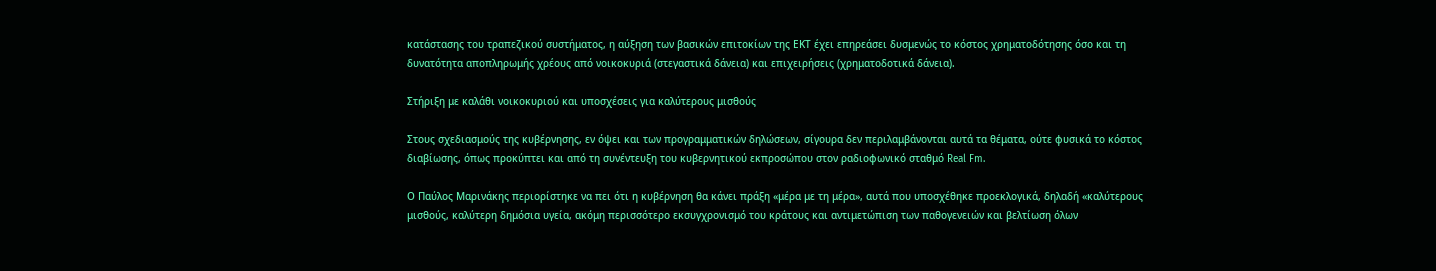κατάστασης του τραπεζικού συστήματος, η αύξηση των βασικών επιτοκίων της ΕΚΤ έχει επηρεάσει δυσμενώς το κόστος χρηματοδότησης όσο και τη δυνατότητα αποπληρωμής χρέους από νοικοκυριά (στεγαστικά δάνεια) και επιχειρήσεις (χρηματοδοτικά δάνεια).

Στήριξη με καλάθι νοικοκυριού και υποσχέσεις για καλύτερους μισθούς

Στους σχεδιασμούς της κυβέρνησης, εν όψει και των προγραμματικών δηλώσεων, σίγουρα δεν περιλαμβάνονται αυτά τα θέματα, ούτε φυσικά το κόστος διαβίωσης, όπως προκύπτει και από τη συνέντευξη του κυβερνητικού εκπροσώπου στον ραδιοφωνικό σταθμό Real Fm.

Ο Παύλος Μαρινάκης περιορίστηκε να πει ότι η κυβέρνηση θα κάνει πράξη «μέρα με τη μέρα», αυτά που υποσχέθηκε προεκλογικά, δηλαδή «καλύτερους μισθούς, καλύτερη δημόσια υγεία, ακόμη περισσότερο εκσυγχρονισμό του κράτους και αντιμετώπιση των παθογενειών και βελτίωση όλων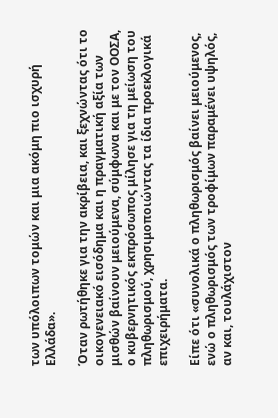των υπόλοιπων τομών και μια ακόμη πιο ισχυρή Ελλάδα».

Όταν ρωτήθηκε για την ακρίβεια, και ξεχνώντας ότι το οικογενειακό εισόδημα και η πραγματική αξία των μισθών βαίνουν μειούμενα, σύμφωνα και με τον ΟΟΣΑ, ο κυβερνητικός εκπρόσωπος μίλησε για τη μείωση του πληθωρισμού, χρησιμοποιώντας τα ίδια προεκλογικά επιχειρήματα.

Είπε ότι «συνολικά ο πληθωρισμός βαίνει μειούμενος, ενώ ο πληθωρισμός των τροφίμων παραμένει υψηλός, αν και, τουλάχιστον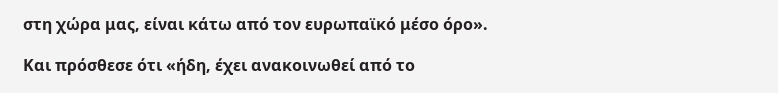στη χώρα μας, είναι κάτω από τον ευρωπαϊκό μέσο όρο».

Και πρόσθεσε ότι «ήδη, έχει ανακοινωθεί από το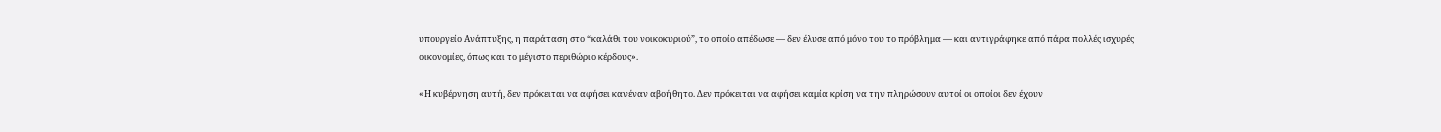υπουργείο Ανάπτυξης, η παράταση στο “καλάθι του νοικοκυριού”, το οποίο απέδωσε ― δεν έλυσε από μόνο του το πρόβλημα ― και αντιγράφηκε από πάρα πολλές ισχυρές οικονομίες, όπως και το μέγιστο περιθώριο κέρδους».

«Η κυβέρνηση αυτή, δεν πρόκειται να αφήσει κανέναν αβοήθητο. Δεν πρόκειται να αφήσει καμία κρίση να την πληρώσουν αυτοί οι οποίοι δεν έχουν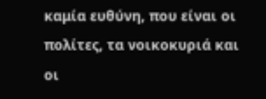καμία ευθύνη, που είναι οι πολίτες, τα νοικοκυριά και οι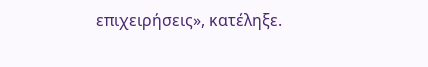επιχειρήσεις», κατέληξε.